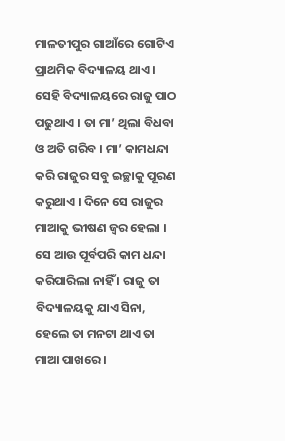ମାଳତୀପୁର ଗାଆଁରେ ଗୋଟିଏ ପ୍ରାଥମିକ ବିଦ୍ୟାଳୟ ଥାଏ । ସେହି ବିଦ୍ୟାଳୟରେ ରାଜୁ ପାଠ ପଢୁଥାଏ । ତା ମା’ ଥିଲା ବିଧବା ଓ ଅତି ଗରିବ । ମା’ କାମଧନ୍ଦା କରି ରାଜୁର ସବୁ ଇଚ୍ଛାକୁ ପୂରଣ କରୁଥାଏ । ଦିନେ ସେ ରାଜୁର ମାଆକୁ ଭୀଷଣ ଜ୍ୱର ହେଲା । ସେ ଆଉ ପୂର୍ବପରି କାମ ଧନ୍ଦା କରିପାରିଲା ନାହିଁ । ରାଜୁ ତା ବିଦ୍ୟାଳୟକୁ ଯାଏ ସିନା, ହେଲେ ତା ମନଟା ଥାଏ ତା ମାଆ ପାଖରେ ।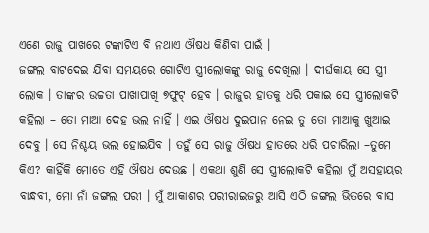ଏଣେ ରାଜୁ ପାଖରେ ଟଙ୍କାଟିଏ ବି ନଥାଏ ଔଷଧ କିଣିବା ପାଇଁ ।
ଜଙ୍ଗଲ ବାଟଦେଇ ଯିବା ସମୟରେ ଗୋଟିଏ ସ୍ତ୍ରୀଲୋକଙ୍କୁ ରାଜୁ ଦେଖିଲା । ଦୀର୍ଘକାୟ ସେ ସ୍ତ୍ରୀ ଲୋକ । ତାଙ୍କର ଉଚ୍ଚତା ପାଖାପାଖି ୭ଫୁଟ୍ ହେବ । ରାଜୁର ହାତକୁ ଧରି ପକାଇ ସେ ସ୍ତ୍ରୀଲୋକଟି କହିଲା – ତୋ ମାଆ ଦେହ ଭଲ ନାହିଁ । ଏଇ ଔଷଧ ଦୁଇପାନ ନେଇ ତୁ ତୋ ମାଆକୁ ଖୁଆଇ ଦେବୁ । ସେ ନିଶ୍ଚୟ ଭଲ ହୋଇଯିବ । ତହୁଁ ସେ ରାଜୁ ଔଷଧ ହାତରେ ଧରି ପଚାରିଲା –ତୁମେ କିଏ? କାହିଁକି ମୋତେ ଏହି ଔଷଧ ଦେଉଛ । ଏକଥା ଶୁଣି ସେ ସ୍ତ୍ରୀଲୋକଟି କହିଲା ମୁଁ ଅସହାୟର ବାନ୍ଧବୀ, ମୋ ନାଁ ଜଙ୍ଗଲ ପରୀ । ମୁଁ ଆକାଶର ପରୀରାଇଜରୁ ଆସି ଏଠି ଜଙ୍ଗଲ ଭିତରେ ବାସ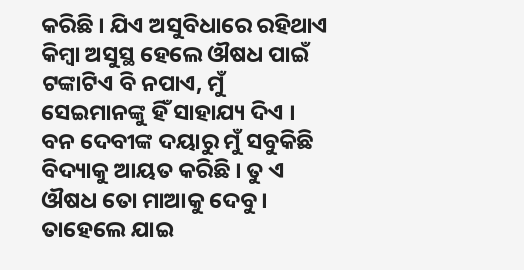କରିଛି । ଯିଏ ଅସୁବିଧାରେ ରହିଥାଏ କିମ୍ବା ଅସୁସ୍ଥ ହେଲେ ଔଷଧ ପାଇଁ ଟଙ୍କାଟିଏ ବି ନପାଏ, ମୁଁ ସେଇମାନଙ୍କୁ ହିଁ ସାହାଯ୍ୟ ଦିଏ । ବନ ଦେବୀଙ୍କ ଦୟାରୁ ମୁଁ ସବୁକିଛି ବିଦ୍ୟାକୁ ଆୟତ କରିଛି । ତୁ ଏ ଔଷଧ ତୋ ମାଆକୁ ଦେବୁ । ତାହେଲେ ଯାଇ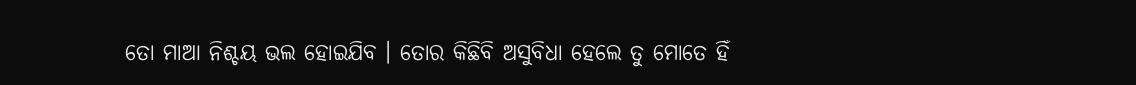ତୋ ମାଆ ନିଶ୍ଚୟ ଭଲ ହୋଇଯିବ । ତୋର କିଛିବି ଅସୁବିଧା ହେଲେ ତୁ ମୋତେ ହିଁ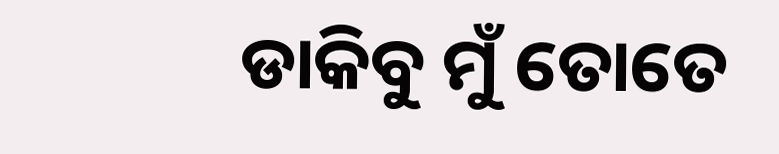ଡାକିବୁ ମୁଁ ତୋତେ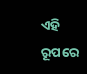ଏହି ରୂପରେ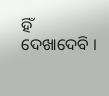ହିଁ ଦେଖାଦେବି ।